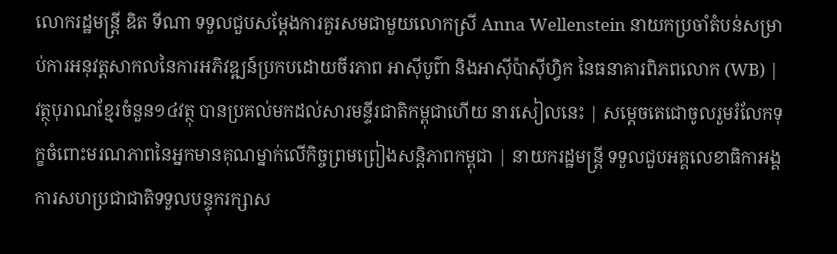លោករដ្ឋមន្ត្រី ឌិត ទីណា ទទួលជួបសម្តែងការគួរសមជាមួយលោកស្រី Anna Wellenstein នាយកប្រចាំតំបន់សម្រាប់ការអនុវត្តសាកលនៃការអភិវឌ្ឍន៍ប្រកបដោយចីរភាព អាសុីបូព៌ា និងអាសុីប៉ាសុីហ្វិក នៃធនាគារពិភពលោក (WB) | វត្ថុបុរាណខ្មែរចំនួន១៤វត្ថុ បានប្រគល់មកដល់សារមន្ទីរជាតិកម្ពុជាហើយ នារសៀលនេះ | សម្ដេចតេជោចូលរួមរំលែកទុក្ខចំពោះមរណភាពនៃអ្នកមានគុណម្នាក់លើកិច្ចព្រមព្រៀងសន្ដិភាពកម្ពុជា | នាយករដ្ឋមន្ត្រី ទទួលជួបអគ្គលេខាធិកាអង្គការសហប្រជាជាតិទទួលបន្ទុករក្សាស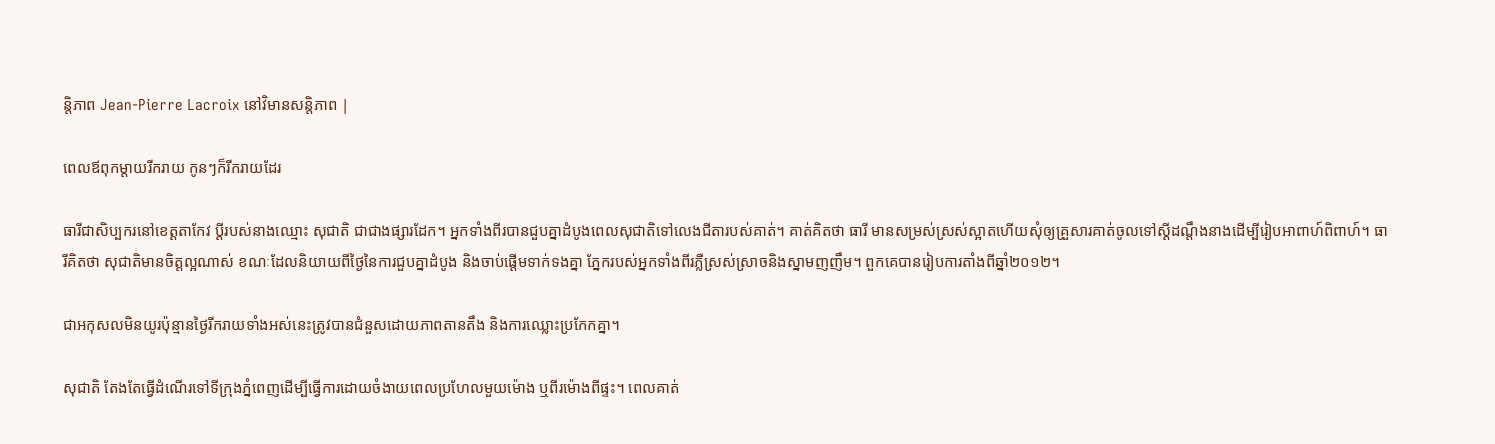ន្តិភាព Jean-Pierre Lacroix នៅវិមានសន្តិភាព |

ពេលឪពុកម្តាយរីករាយ កូនៗក៏រីករាយដែរ

ធារីជាសិប្បករនៅខេត្តតាកែវ ប្ដីរបស់នាងឈ្មោះ សុជាតិ ជាជាងផ្សារដែក។ អ្នកទាំងពីរបានជួបគ្នាដំបូងពេលសុជាតិទៅលេងជីតារបស់គាត់។ គាត់គិតថា ធារី មានសម្រស់ស្រស់ស្អាតហើយសុំឲ្យគ្រួសារគាត់ចូលទៅស្ដីដណ្ដឹងនាងដើម្បីរៀបអាពាហ៍ពិពាហ៍។ ធារីគិតថា សុជាតិមានចិត្តល្អណាស់ ខណៈដែលនិយាយពីថ្ងៃនៃការជួបគ្នាដំបូង និងចាប់ផ្ដើមទាក់ទងគ្នា ភ្នែករបស់អ្នកទាំងពីរភ្លឺស្រស់ស្រាចនិងស្នាមញញឹម។ ពួកគេបានរៀបការតាំងពីឆ្នាំ២០១២។

ជាអកុសលមិនយូរប៉ុន្មានថ្ងៃរីករាយទាំងអស់នេះត្រូវបានជំនួសដោយភាពតានតឹង និងការឈ្លោះប្រកែកគ្នា។

សុជាតិ តែងតែធ្វើដំណើរទៅទីក្រុងភ្នំពេញដើម្បីធ្វើការដោយចំងាយពេលប្រហែលមួយម៉ោង ឬពីរម៉ោងពីផ្ទះ។ ពេលគាត់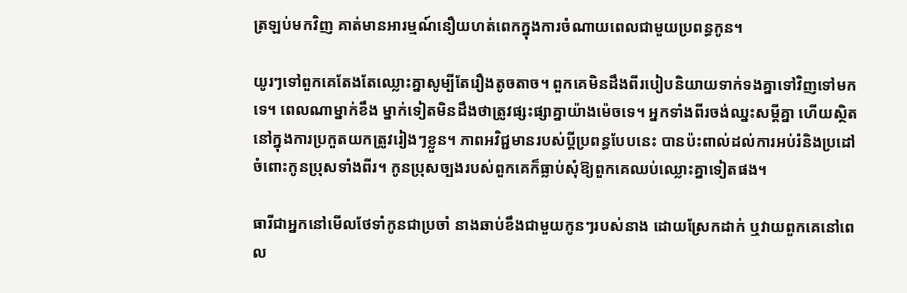ត្រឡប់មកវិញ គាត់មានអារម្មណ៍នឿយហត់ពេកក្នុងការចំណាយពេលជាមួយប្រពន្ធកូន។

យូរៗទៅពួកគេតែងតែឈ្លោះគ្នាសូម្បីតែរឿងតូចតាច។ ពួកគេមិនដឹងពីរបៀបនិយាយទាក់ទងគ្នាទៅវិញទៅមកទេ។ ពេលណាម្នាក់ខឹង ម្នាក់ទៀតមិនដឹងថាត្រូវផ្សះផ្សាគ្នាយ៉ាងម៉េចទេ។ អ្នកទាំងពីរចង់ឈ្នះសម្ដីគ្នា ហើយស្ថិតនៅក្នុងការប្រកួតយកត្រូវរៀងៗខ្លួន។ ភាពអវិជ្ជមានរបស់ប្តីប្រពន្ធបែបនេះ បានប៉ះពាល់ដល់ការអប់រំនិងប្រដៅចំពោះកូនប្រុសទាំងពីរ។ កូនប្រុសច្បងរបស់ពួកគេក៏ធ្លាប់សុំឱ្យពួកគេឈប់ឈ្លោះគ្នាទៀតផង។

ធារីជាអ្នកនៅមើលថែទាំកូនជាប្រចាំ នាងឆាប់ខឹងជាមួយកូនៗរបស់នាង ដោយស្រែកដាក់ ឬវាយពួកគេនៅពេល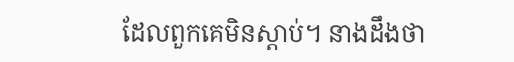ដែលពួកគេមិនស្តាប់។ នាងដឹងថា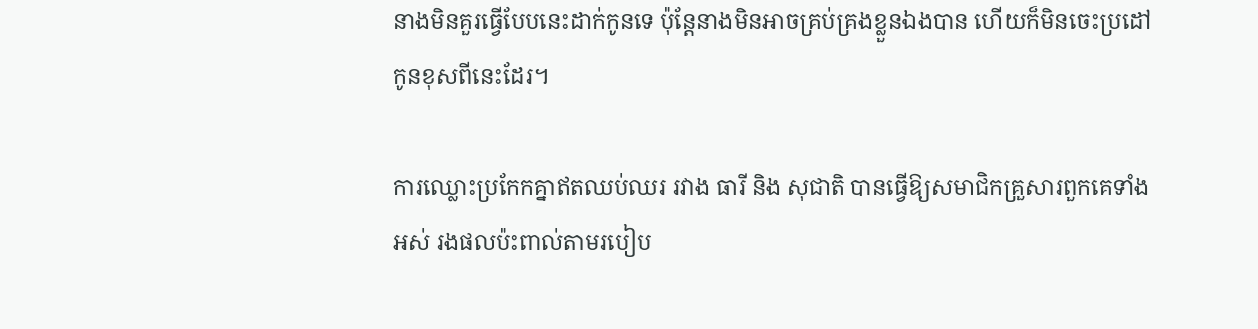នាងមិនគួរធ្វើបែបនេះដាក់កូនទេ ប៉ុន្តែនាងមិនអាចគ្រប់គ្រងខ្លួនឯងបាន ហើយក៏មិនចេះប្រដៅកូនខុសពីនេះដែរ។

ការឈ្លោះប្រកែកគ្នាឥតឈប់ឈរ រវាង ធារី និង សុជាតិ បានធ្វើឱ្យសមាជិកគ្រួសារពួកគេទាំងអស់ រងផលប៉ះពាល់តាមរបៀប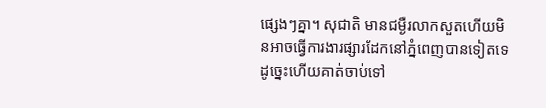ផ្សេងៗគ្នា។ សុជាតិ មានជម្ងឺរលាកសួតហើយមិនអាចធ្វើការងារផ្សារដែកនៅភ្នំពេញបានទៀតទេ ដូច្នេះហើយគាត់ចាប់ទៅ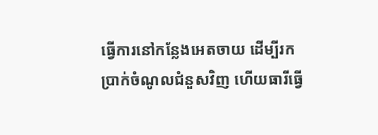ធ្វើការនៅកន្លែងអេតចាយ ដើម្បីរកប្រាក់ចំណូលជំនួសវិញ ហើយធារីធ្វើ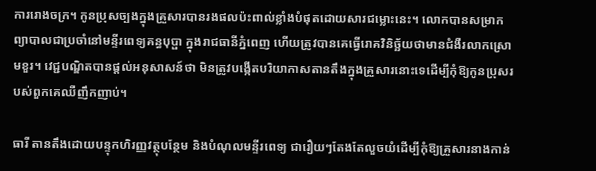ការរោងចក្រ។ កូនប្រុសច្បងក្នុងគ្រួសារបានរងផលប៉ះពាល់ខ្លាំងបំផុតដោយសារជម្លោះនេះ។ លោកបានសម្រាកព្យាបាលជាប្រចាំនៅមន្ទីរពេទ្យគន្ធបុប្ផា ក្នុងរាជធានីភ្នំពេញ ហើយត្រូវបានគេធ្វើរោគវិនិច្ឆ័យថាមានជំងឺរលាកស្រោមខួរ។ វេជ្ជបណ្ឌិតបានផ្តល់អនុសាសន៍ថា មិនត្រូវបង្កើតបរិយាកាសតានតឹងក្នុងគ្រួសារនោះទេដើម្បីកុំឱ្យកូនប្រុសរបស់ពួកគេឈឺញឹកញាប់។

ធារី តានតឹងដោយបន្ទុកហិរញ្ញវត្ថុបន្ថែម និងបំណុលមន្ទីរពេទ្យ ជារឿយៗតែងតែលួចយំដើម្បីកុំឱ្យគ្រួសារនាងកាន់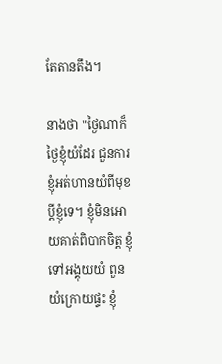តែតានតឹង។

នាងថា "ថ្ងៃណាក៏ថ្ងៃខ្ញុំយំដែរ ជួនការខ្ញុំអត់ហានយំពីមុខប្តីខ្ញុំទេ។ ខ្ញុំមិនអោយគាត់ពិបាកចិត្ត ខ្ញុំទៅអង្គុយយំ ពួនយំក្រោយផ្ទះ ខ្ញុំ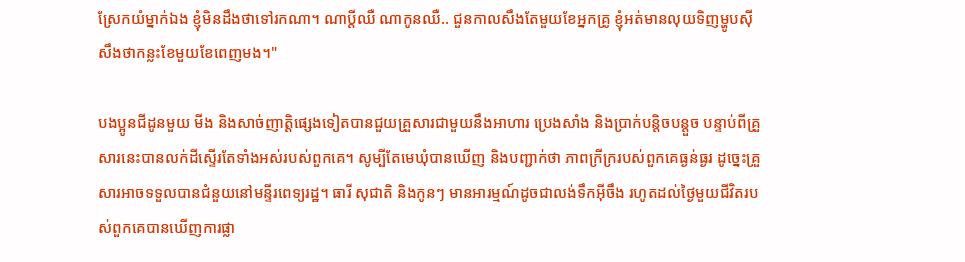ស្រែកយំម្នាក់ឯង ខ្ញុំមិនដឹងថាទៅរកណា។ ណាប្តីឈឺ ណាកូនឈឺ.. ជួនកាលសឹងតែមួយខែអ្នកគ្រូ ខ្ញុំអត់មានលុយទិញម្ហូបសុី សឹងថាកន្លះខែមួយខែពេញមង។"

បងប្អូនជីដូនមួយ មីង និងសាច់ញាត្តិផ្សេងទៀតបានជួយគ្រួសារជាមួយនឹងអាហារ ប្រេងសាំង និងប្រាក់បន្តិចបន្តួច បន្ទាប់ពីគ្រួសារនេះបានលក់ដីស្ទើរតែទាំងអស់របស់ពួកគេ។ សូម្បីតែមេឃុំបានឃើញ និងបញ្ជាក់ថា ភាពក្រីក្ររបស់ពួកគេធ្ងន់ធ្ងរ ដូច្នេះគ្រួសារអាចទទួលបានជំនួយនៅមន្ទីរពេទ្យរដ្ឋ។ ធារី សុជាតិ និងកូនៗ មានអារម្មណ៍ដូចជាលង់ទឹកអុីចឹង រហូតដល់ថ្ងៃមួយជីវិតរបស់ពួកគេបានឃើញការផ្លា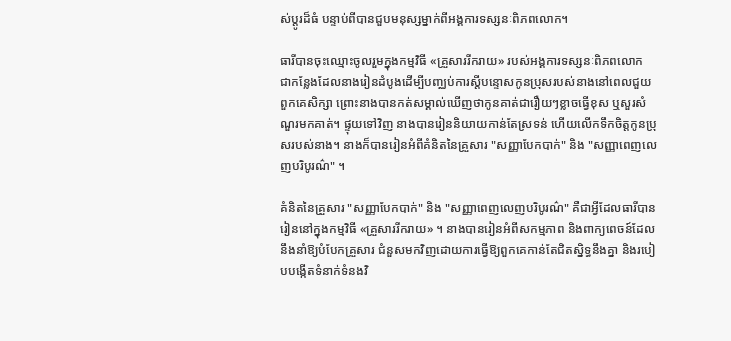ស់ប្តូរដ៏ធំ បន្ទាប់ពីបានជួបមនុស្សម្នាក់ពីអង្គការទស្សនៈពិភពលោក។

ធារីបានចុះឈ្មោះចូលរួមក្នុងកម្មវិធី «គ្រួសាររីករាយ» របស់អង្គការទស្សនៈពិភពលោក ជាកន្លែងដែលនាងរៀនដំបូងដើម្បីបញ្ឈប់ការស្តីបន្ទោសកូនប្រុសរបស់នាងនៅពេលជួយពួកគេសិក្សា ព្រោះនាងបានកត់សម្គាល់ឃើញថាកូនគាត់ជារឿយៗខ្លាចធ្វើខុស ឬសួរសំណួរមកគាត់។ ផ្ទុយទៅវិញ នាងបានរៀននិយាយកាន់តែស្រទន់ ហើយលើកទឹកចិត្តកូនប្រុសរបស់នាង។ នាងក៏បានរៀនអំពីគំនិតនៃគ្រួសារ "សញ្ញាបែកបាក់" និង "សញ្ញាពេញលេញបរិបូរណ៌" ។

គំនិតនៃគ្រួសារ "សញ្ញាបែកបាក់" និង "សញ្ញាពេញលេញបរិបូរណ៌" គឺជាអ្វីដែលធារីបានរៀននៅក្នុងកម្មវិធី «គ្រួសាររីករាយ» ។ នាងបានរៀនអំពីសកម្មភាព និងពាក្យពេចន៍ដែលនឹងនាំឱ្យបំបែកគ្រួសារ ជំនួសមកវិញដោយការធ្វើឱ្យពួកគេកាន់តែជិតស្និទ្ធនឹងគ្នា និងរបៀបបង្កើតទំនាក់ទំនងវិ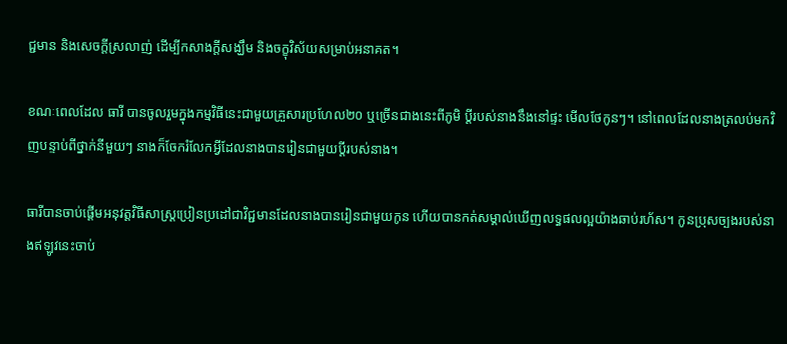ជ្ជមាន និងសេចក្តីស្រលាញ់ ដើម្បីកសាងក្តីសង្ឃឹម និងចក្ខុវិស័យសម្រាប់អនាគត។

ខណៈពេលដែល ធារី បានចូលរួមក្នុងកម្មវិធីនេះជាមួយគ្រួសារប្រហែល២០ ឬច្រើនជាងនេះពីភូមិ ប្តីរបស់នាងនឹងនៅផ្ទះ មើលថែកូនៗ។ នៅពេលដែលនាងត្រលប់មកវិញបន្ទាប់ពីថ្នាក់នីមួយៗ នាងក៏ចែករំលែកអ្វីដែលនាងបានរៀនជាមួយប្តីរបស់នាង។

ធារីបានចាប់ផ្ដើមអនុវត្តវិធីសាស្ត្រប្រៀនប្រដៅជាវិជ្ជមានដែលនាងបានរៀនជាមួយកូន ហើយបានកត់សម្គាល់ឃើញលទ្ធផលល្អយ៉ាងឆាប់រហ័ស។ កូនប្រុសច្បងរបស់នាងឥឡូវនេះចាប់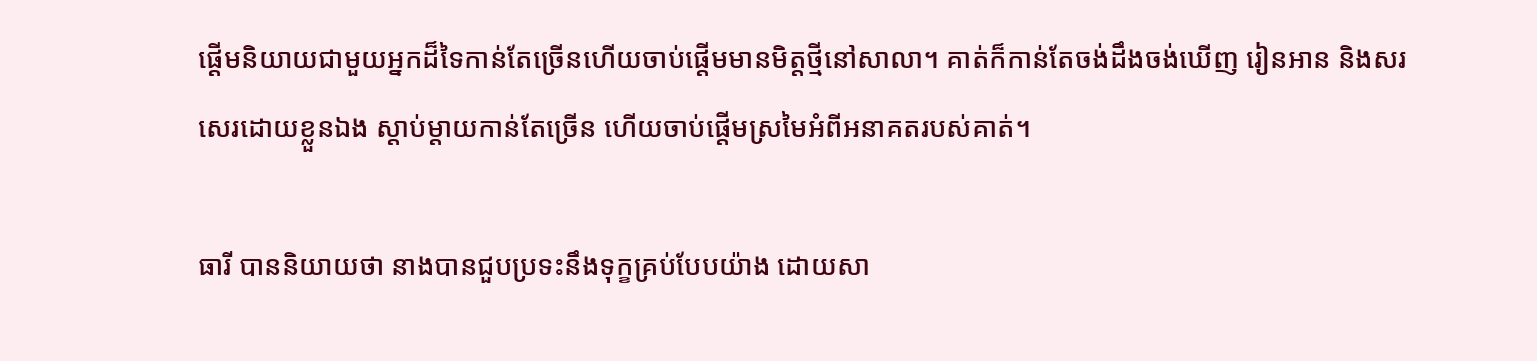ផ្ដើមនិយាយជាមួយអ្នកដ៏ទៃកាន់តែច្រើនហើយចាប់ផ្តើមមានមិត្តថ្មីនៅសាលា។ គាត់ក៏កាន់តែចង់ដឹងចង់ឃើញ រៀនអាន និងសរសេរដោយខ្លួនឯង ស្តាប់ម្តាយកាន់តែច្រើន ហើយចាប់ផ្តើមស្រមៃអំពីអនាគតរបស់គាត់។

ធារី បាននិយាយថា នាងបានជួបប្រទះនឹងទុក្ខគ្រប់បែបយ៉ាង ដោយសា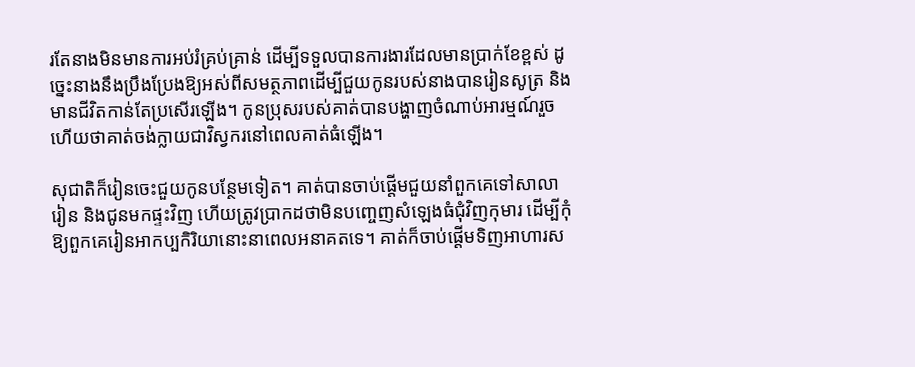រតែនាងមិនមានការអប់រំគ្រប់គ្រាន់ ដើម្បីទទួលបានការងារដែលមានប្រាក់ខែខ្ពស់ ដូច្នេះនាងនឹងប្រឹងប្រែងឱ្យអស់ពីសមត្ថភាពដើម្បីជួយកូនរបស់នាងបានរៀនសូត្រ និងមានជីវិតកាន់តែប្រសើរឡើង។ កូនប្រុសរបស់គាត់បានបង្ហាញចំណាប់អារម្មណ៍រួចហើយថាគាត់ចង់ក្លាយជាវិស្វករនៅពេលគាត់ធំឡើង។

សុជាតិក៏រៀនចេះជួយកូនបន្ថែមទៀត។ គាត់បានចាប់ផ្តើមជួយនាំពួកគេទៅសាលារៀន និងជូនមកផ្ទះវិញ ហើយត្រូវប្រាកដថាមិនបញ្ចេញសំឡេងធំជុំវិញកុមារ ដើម្បីកុំឱ្យពួកគេរៀនអាកប្បកិរិយានោះនាពេលអនាគតទេ។ គាត់ក៏ចាប់ផ្តើមទិញអាហារស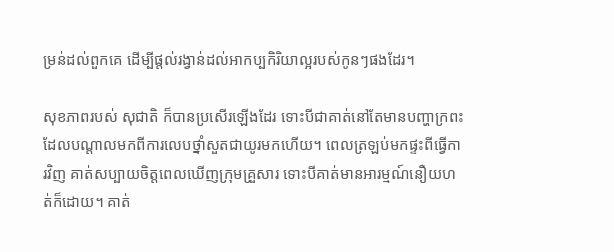ម្រន់ដល់ពួកគេ ដើម្បីផ្តល់រង្វាន់ដល់អាកប្បកិរិយាល្អរបស់កូនៗផងដែរ។

សុខភាពរបស់ សុជាតិ ក៏បានប្រសើរឡើងដែរ ទោះបីជាគាត់នៅតែមានបញ្ហាក្រពះដែលបណ្តាលមកពីការលេបថ្នាំសួតជាយូរមកហើយ។ ពេលត្រឡប់មកផ្ទះពីធ្វើការវិញ គាត់សប្បាយចិត្តពេលឃើញក្រុមគ្រួសារ ទោះបីគាត់មានអារម្មណ៍នឿយហត់ក៏ដោយ។ គាត់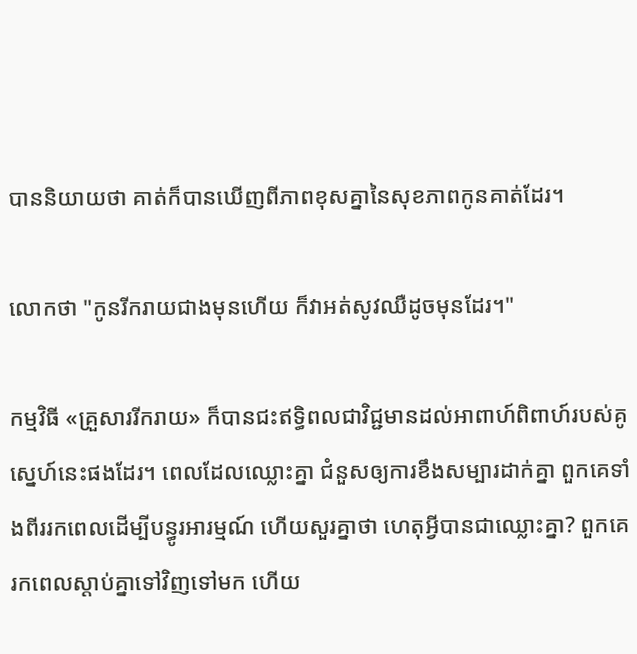បាននិយាយថា គាត់ក៏បានឃើញពីភាពខុសគ្នានៃសុខភាពកូនគាត់ដែរ។

លោកថា "កូនរីករាយជាងមុនហើយ ក៏វាអត់សូវឈឺដូចមុនដែរ។"

កម្មវិធី «គ្រួសាររីករាយ» ក៏បានជះឥទ្ធិពលជាវិជ្ជមានដល់អាពាហ៍ពិពាហ៍របស់គូស្នេហ៍នេះផងដែរ។ ពេលដែលឈ្លោះគ្នា ជំនួសឲ្យការខឹងសម្បារដាក់គ្នា ពួកគេទាំងពីររកពេលដើម្បីបន្ធូរអារម្មណ៍ ហើយសួរគ្នាថា ហេតុអ្វីបានជាឈ្លោះគ្នា? ពួកគេរកពេលស្តាប់គ្នាទៅវិញទៅមក ហើយ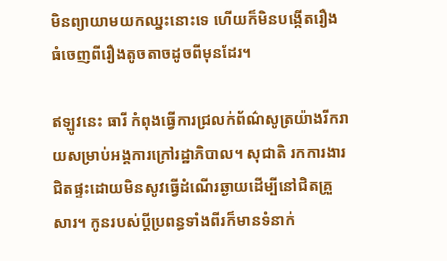មិនព្យាយាមយកឈ្នះនោះទេ ហើយក៏មិនបង្កើតរឿងធំចេញពីរឿងតូចតាចដូចពីមុនដែរ។

ឥឡូវនេះ ធារី កំពុងធ្វើការជ្រលក់ព័ណ៌សូត្រយ៉ាងរីករាយសម្រាប់អង្គការក្រៅរដ្ឋាភិបាល។ សុជាតិ រកការងារជិតផ្ទះដោយមិនសូវធ្វើដំណើរឆ្ងាយដើម្បីនៅជិតគ្រួសារ។ កូនរបស់ប្ដីប្រពន្ធទាំងពីរក៏មានទំនាក់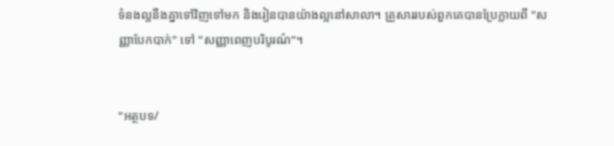ទំនងល្អនឹងគ្នាទៅវិញទៅមក និងរៀនបានយ៉ាងល្អនៅសាលា។ គ្រួសាររបស់ពួកគេបានប្រែក្លាយពី "សញ្ញាបែកបាក់" ទៅ "សញ្ញាពេញបរិបូរណ៌"។


"អត្ថបទ/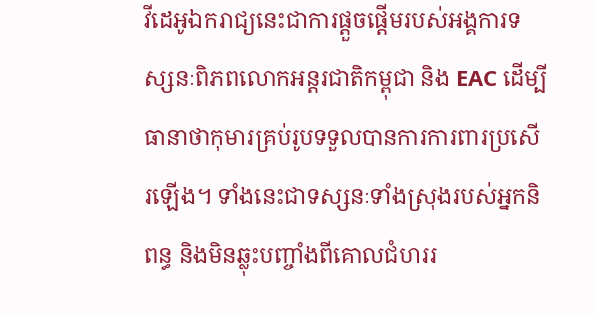វីដេអូឯករាជ្យនេះជាការផ្តួចផ្តើមរបស់អង្គការទស្សនៈពិភពលោកអន្តរជាតិកម្ពុជា និង EAC ដើម្បីធានាថាកុមារគ្រប់រូបទទួលបានការការពារប្រសើរឡើង។ ទាំងនេះជាទស្សនៈទាំងស្រុងរបស់អ្នកនិពន្ធ និងមិនឆ្លុះបញ្ចាំងពីគោលជំហររ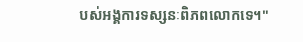បស់អង្គការទស្សនៈពិភពលោកទេ។"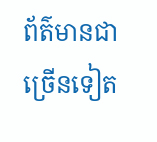ព័ត៌មានជាច្រើនទៀត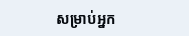សម្រាប់អ្នក